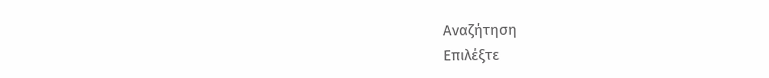Αναζήτηση
Επιλέξτε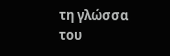τη γλώσσα του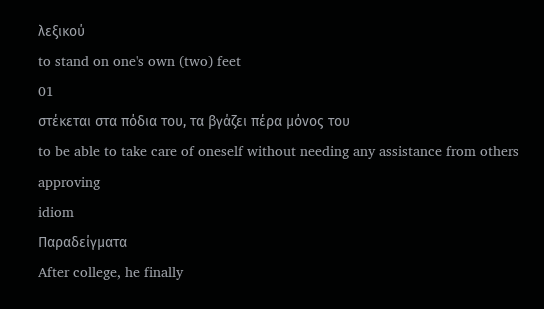λεξικού
to stand on one's own (two) feet
01
στέκεται στα πόδια του, τα βγάζει πέρα μόνος του
to be able to take care of oneself without needing any assistance from others
approving
idiom
Παραδείγματα
After college, he finally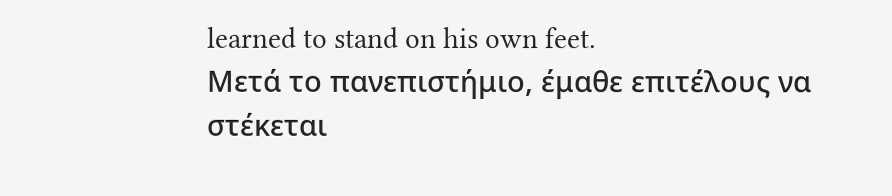learned to stand on his own feet.
Μετά το πανεπιστήμιο, έμαθε επιτέλους να στέκεται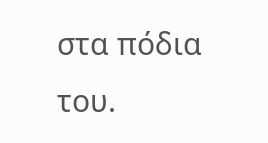στα πόδια του.